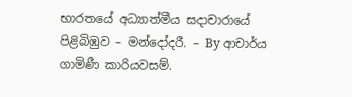භාරතයේ අධ්‍යාත්මීය සදාචාරායේ පිළිබිඹුව – මන්දෝදරී. – By ආචාර්ය ගාමිණී කාරියවසම්.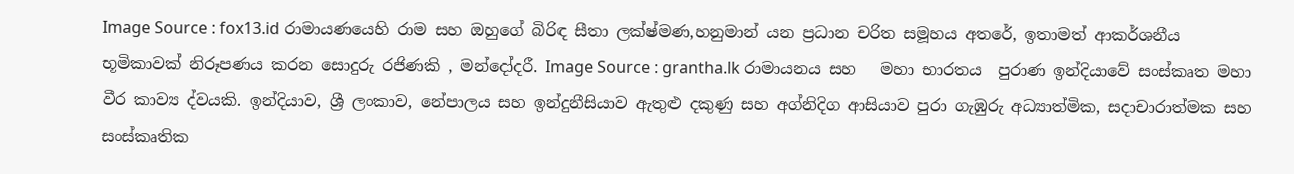Image Source : fox13.id රාමායණයෙහි රාම සහ ඔහුගේ බිරිඳ සීතා ලක්ෂ්මණ,හනුමාන් යන ප්‍රධාන චරිත සමූහය අතරේ, ඉතාමත් ආකර්ශනීය භූමිකාවක් නිරූපණය කරන සොදුරු රජිණකි , මන්දෝදරී. Image Source : grantha.lk රාමායනය සහ   මහා භාරතය  පුරාණ ඉන්දියාවේ සංස්කෘත මහා  වීර කාව්‍ය ද්වයකි. ඉන්දියාව, ශ්‍රී ලංකාව, නේපාලය සහ ඉන්දුනීසියාව ඇතුළු දකුණු සහ අග්නිදිග ආසියාව පුරා ගැඹුරු අධ්‍යාත්මික, සදාචාරාත්මක සහ සංස්කෘතික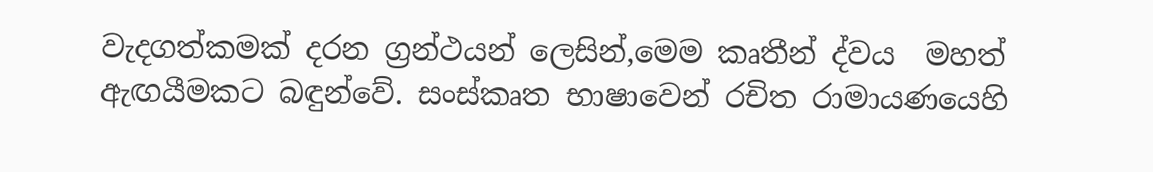වැදගත්කමක් දරන ග්‍රන්ථයන් ලෙසින්,මෙම කෘතීන් ද්වය  මහත් ඇඟයීමකට බඳුන්වේ. සංස්කෘත භාෂාවෙන් රචිත රාමායණයෙහි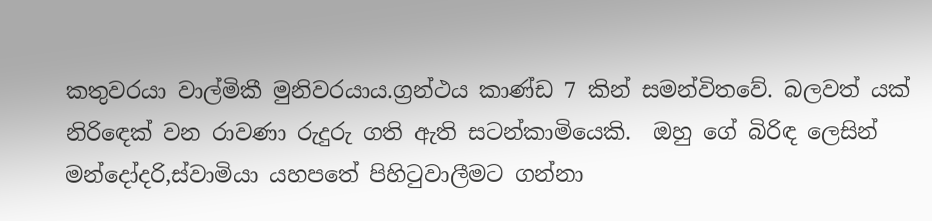කතුවරයා වාල්මිකී මුනිවරයාය.ග්‍රන්ථය කාණ්ඩ 7 කින් සමන්විතවේ. බලවත් යක් නිරිඳෙක් වන රාවණා රුදුරු ගති ඇති සටන්කාමියෙකි.  ඔහු ගේ බිරිඳ ලෙසින්   මන්දෝදරි,ස්වාමියා යහපතේ පිහිටුවාලීමට ගන්නා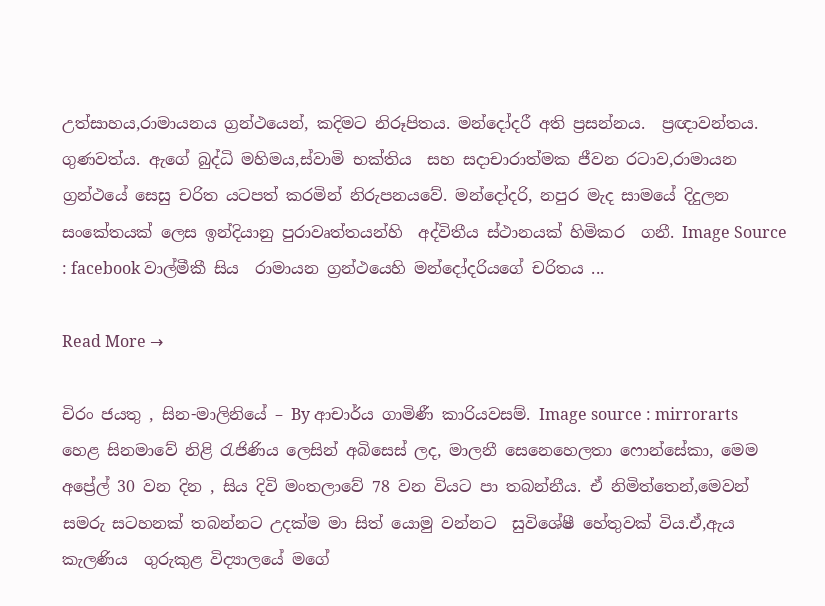උත්සාහය,රාමායනය ග්‍රන්ථයෙන්, කදිමට නිරූපිතය. මන්දෝදරී අති ප්‍රසන්නය.  ප්‍රඥාවන්තය. ගුණවත්ය. ඇගේ බුද්ධි මහිමය,ස්වාමි භක්තිය  සහ සදාචාරාත්මක ජීවන රටාව,රාමායන ග්‍රන්ථයේ සෙසු චරිත යටපත් කරමින් නිරුපනයවේ. මන්දෝදරි, නපුර මැද සාමයේ දිදුලන  සංකේතයක් ලෙස ඉන්දියානු පුරාවෘත්තයන්හි  අද්විතීය ස්ථානයක් හිමිකර  ගනී. Image Source : facebook වාල්මීකී සිය  රාමායන ග්‍රන්ථයෙහි මන්දෝදරියගේ චරිතය ...

Read More →

චිරං ජයතු , සින-මාලිනියේ – By ආචාර්ය ගාමිණී කාරියවසම්. Image source : mirrorarts හෙළ සිනමාවේ නිළි රැජිණිය ලෙසින් අබිසෙස් ලද, මාලනී සෙනෙහෙලතා ෆොන්සේකා, මෙම  අප්‍රේල් 30 වන දින , සිය දිවි මංතලාවේ 78 වන වියට පා තබන්නීය. ඒ නිමිත්තෙන්,මෙවන් සමරු සටහනක් තබන්නට උදක්ම මා සිත් යොමු වන්නට  සුවිශේෂී හේතුවක් විය.ඒ,ඇය කැලණිය  ගුරුකුළ විද්‍යාලයේ මගේ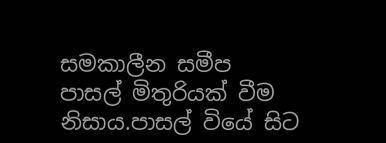සමකාලීන සමීප  පාසල් මිතුරියක් වීම නිසාය.පාසල් වියේ සිට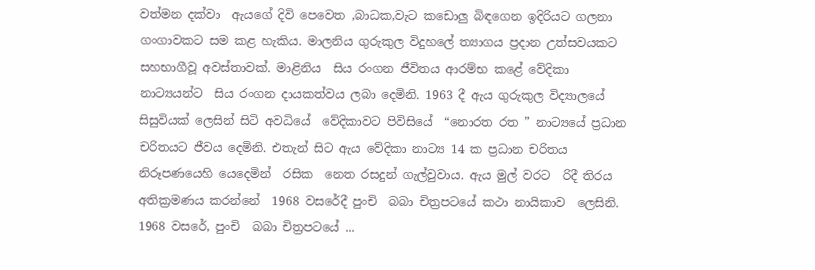වත්මන දක්වා  ඇයගේ දිවි පෙවෙත ,බාධක,වැට කඩොලු බිඳගෙන ඉදිරියට ගලනා ගංගාවකට සම කළ හැකිය. මාලනිය ගුරුකුල විදුහලේ ත්‍යාගය ප්‍රදාන උත්සවයකට සහභාගීවූ අවස්තාවක්. මාළිනිය  සිය රංගන ජීවිතය ආරම්භ කළේ වේදිකා නාට්‍යයන්ට  සිය රංගන දායකත්වය ලබා දෙමිනි. 1963 දී ඇය ගුරුකුල විද්‍යාලයේ සිසුවියක් ලෙසින් සිටි අවධියේ  වේදිකාවට පිවිසියේ  “නොරත රත ” නාට්‍යයේ ප්‍රධාන චරිතයට ජීවය දෙමිනි. එතැන් සිට ඇය වේදිකා නාට්‍ය 14 ක ප්‍රධාන චරිතය නිරූපණයෙහි යෙදෙමින්  රසික  නෙත රසදුන් ගැල්වුවාය. ඇය මුල් වරට  රිදී තිරය අතික්‍රමණය කරන්නේ  1968 වසරේදී පුංචි  බබා චිත්‍රපටයේ කථා නායිකාව  ලෙසිනි. 1968 වසරේ, පුංචි  බබා චිත්‍රපටයේ ...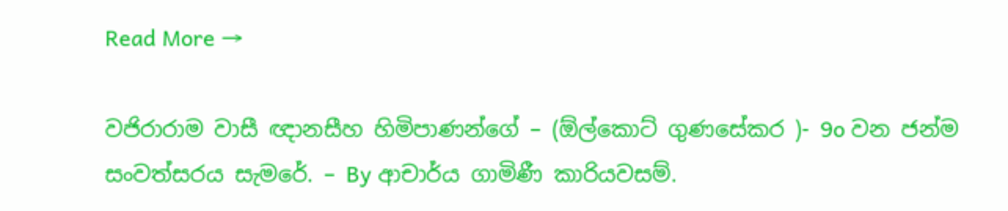Read More →

වජිරාරාම වාසී ඥානසීහ හිමිපාණන්ගේ – (ඕල්කොට් ගුණසේකර )- 9o වන ජන්ම සංවත්සරය සැමරේ. – By ආචාර්ය ගාමිණී කාරියවසම්.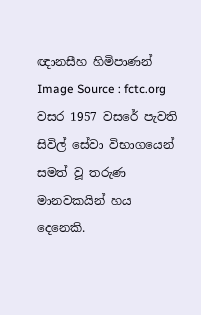ඥානසීහ හිමිපාණන් Image Source : fctc.org වසර 1957 වසරේ පැවති සිවිල් සේවා විභාගයෙන් සමත් වූ තරුණ මානවකයින් හය දෙනෙකි.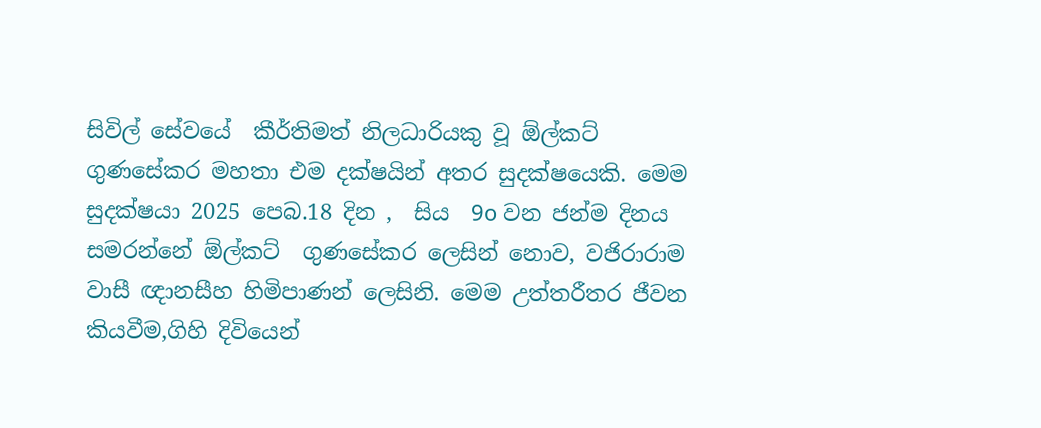සිවිල් සේවයේ  කීර්තිමත් නිලධාරියකු වූ ඕල්කට්  ගුණසේකර මහතා එම දක්ෂයින් අතර සුදක්ෂයෙකි. මෙම සුදක්ෂයා 2025 පෙබ.18 දින ,  සිය  9o වන ජන්ම දිනය සමරන්නේ ඕල්කට්  ගුණසේකර ලෙසින් නොව, වජිරාරාම වාසී ඥානසීහ හිමිපාණන් ලෙසිනි. මෙම උත්තරීතර ජීවන කියවීම,ගිහි දිවියෙන්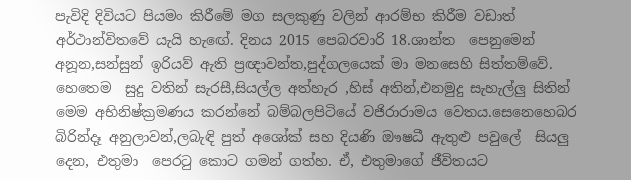පැවිදි දිවියට පියමං කිරීමේ මග සලකුණු වලින් ආරම්භ කිරීම වඩාත් අර්ථාන්විතවේ යැයි හැඟේ. දිනය 2015 පෙබරවාරි 18.ශාන්ත  පෙනුමෙන් අනූන,සන්සුන් ඉරියව් ඇති ප්‍රඥාවන්ත,පුද්ගලයෙක් මා මනසෙහි සිත්තම්වේ. හෙතෙම  සුදු වතින් සැරසී,සියල්ල අත්හැර ,හිස් අතින්,එනමුදු සැහැල්ලු සිතින් මෙම අභිනිෂ්ක්‍රමණය කරන්නේ බම්බලපිටියේ වජිරාරාමය වෙතය.සෙනෙහෙබර  බිරින්දෑ අනුලාවන්,ලබැඳි පුත් අශෝක් සහ දියණි ඖෂධී ඇතුළු පවුලේ  සියලු දෙන, එතුමා  පෙරටු කොට ගමන් ගත්හ. ඒ, එතුමාගේ ජීවිතයට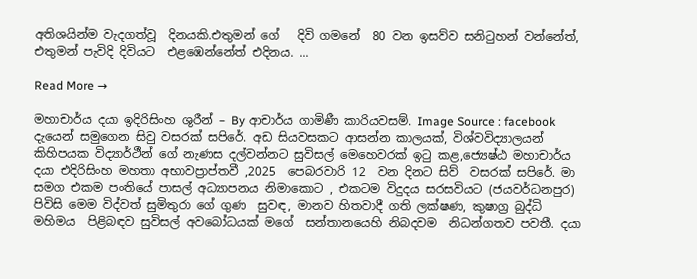අතිශයින්ම වැදගත්වූ  දිනයකි.එතුමන් ගේ   දිවි ගමනේ  80 වන ඉසව්ව සනිටුහන් වන්නේත්, එතුමන් පැවිදි දිවියට  එළඹෙන්නේත් එදිනය. ...

Read More →

මහාචාර්ය දයා ඉදිරිසිංහ ශුරීන් – By ආචාර්ය ගාමිණී කාරියවසම්. Image Source : facebook දැයෙන් සමුගෙන සිවු වසරක් සපිරේ. අඩ සියවසකට ආසන්න කාලයක්, විශ්වවිද්‍යාලයන් කිහිපයක විද්‍යාර්ථීන් ගේ නැණස දල්වන්නට සුවිසල් මෙහෙවරක් ඉටු කළ,ජ්‍යෙෂ්ඨ මහාචාර්ය දයා එදිරිසිංහ මහතා අභාවප්‍රාප්තවී ,2025  පෙබරවාරි 12  වන දිනට සිව්  වසරක් සපිරේ. මා සමග එකම පංතියේ පාසල් අධ්‍යාපනය නිමාකොට , එකටම විදුදය සරසවියට (ජයවර්ධනපුර) පිවිසි මෙම විද්වත් සුමිතුරා ගේ ගුණ  සුවඳ, මානව හිතවාදී ගති ලක්ෂණ, කුෂාග්‍ර බුද්ධි මහිමය  පිළිබඳව සුවිසල් අවබෝධයක් මගේ  සන්තානයෙහි නිබදවම  නිධන්ගතව පවතී. දයා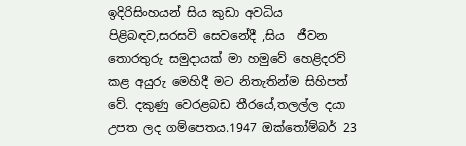ඉදිරිසිංහයන් සිය කුඩා අවධිය පිළිබඳව,සරසවි සෙවනේදී ,සිය  ජීවන තොරතුරු සමුදායක් මා හමුවේ හෙළිදරව් කළ අයුරු මෙහිදී මට නිතැතින්ම සිහිපත් වේ. දකුණු වෙරළබඩ තීරයේ,තලල්ල දයා උපත ලද ගම්පෙතය.1947 ඔක්තෝම්බර් 23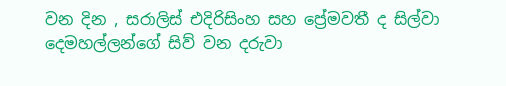වන දින , සරාලිස් එදිරිසිංහ සහ ප්‍රේමවතී ද සිල්වා දෙමහල්ලන්ගේ සිව් වන දරුවා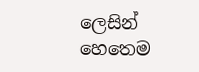ලෙසින් හෙතෙම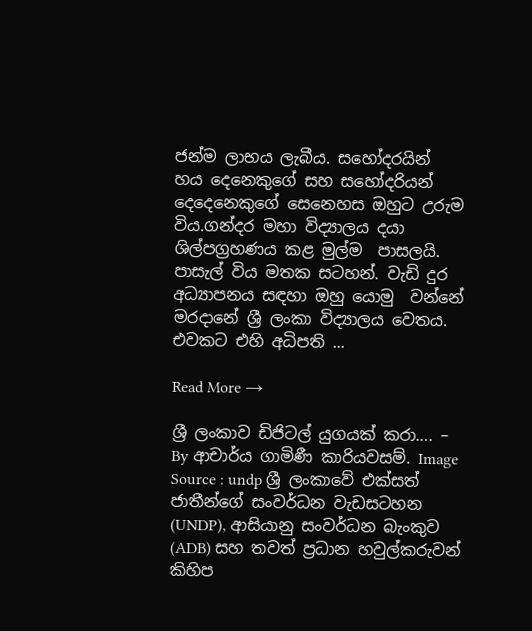ජන්ම ලාභය ලැබීය. සහෝදරයින්  හය දෙනෙකුගේ සහ සහෝදරියන් දෙදෙනෙකුගේ සෙනෙහස ඔහුට උරුම විය.ගන්දර මහා විද්‍යාලය දයා ශිල්පග්‍රහණය කළ මුල්ම  පාසලයි.  පාසැල් විය මතක සටහන්. වැඩි දුර අධ්‍යාපනය සඳහා ඔහු යොමු  වන්නේ මරදානේ ශ්‍රී ලංකා විද්‍යාලය වෙතය. එවකට එහි අධිපති ...

Read More →

ශ්‍රී ලංකාව ඩිජිටල් යුගයක් කරා…. – By ආචාර්ය ගාමිණී කාරියවසම්. Image Source : undp ශ්‍රී ලංකාවේ එක්සත් ජාතීන්ගේ සංවර්ධන වැඩසටහන (UNDP), ආසියානු සංවර්ධන බැංකුව (ADB) සහ තවත් ප්‍රධාන හවුල්කරුවන් කිහිප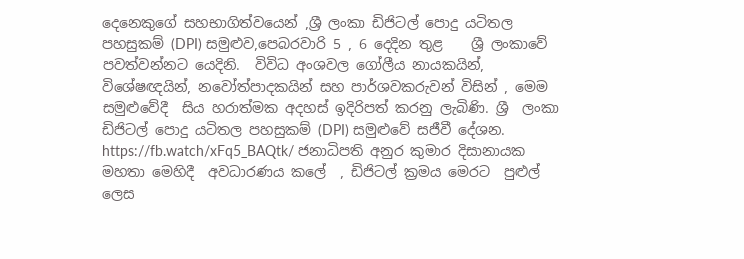දෙනෙකුගේ සහභාගිත්වයෙන් ,ශ්‍රී ලංකා ඩිජිටල් පොදු යටිතල පහසුකම් (DPI) සමුළුව,පෙබරවාරි 5 , 6 දෙදින තුළ    ශ්‍රී ලංකාවේ  පවත්වන්නට යෙදිනි.  විවිධ අංශවල ගෝලීය නායකයින්, විශේෂඥයින්, නවෝත්පාදකයින් සහ පාර්ශවකරුවන් විසින් , මෙම සමුළුවේදී  සිය හරාත්මක අදහස් ඉදිරිපත් කරනු ලැබිණි. ශ්‍රී  ලංකා ඩිජිටල් පොදු යටිතල පහසුකම් (DPI) සමුළුවේ සජීවී දේශන. https://fb.watch/xFq5_BAQtk/ ජනාධිපති අනුර කුමාර දිසානායක මහතා මෙහිදී  අවධාරණය කලේ  , ඩිජිටල් ක්‍රමය මෙරට  පුළුල් ලෙස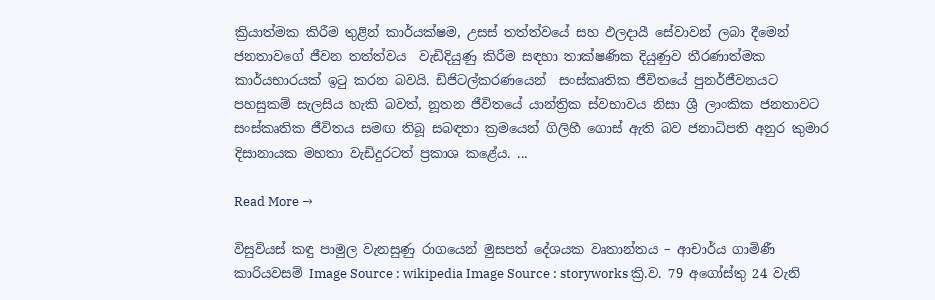ක්‍රියාත්මක කිරීම තුළින් කාර්යක්ෂම, උසස් තත්ත්වයේ සහ ඵලදායී සේවාවන් ලබා දීමෙන් ජනතාවගේ ජීවන තත්ත්වය  වැඩිදියුණු කිරීම සඳහා තාක්ෂණික දියුණුව තීරණාත්මක කාර්යභාරයක් ඉටු කරන බවයි. ඩිජිටල්කරණයෙන්  සංස්කෘතික ජීවිතයේ පුනර්ජීවනයට පහසුකම් සැලසිය හැකි බවත්, නූතන ජීවිතයේ යාන්ත්‍රික ස්වභාවය නිසා ශ්‍රී ලාංකික ජනතාවට සංස්කෘතික ජීවිතය සමඟ තිබූ සබඳතා ක්‍රමයෙන් ගිලිහී ගොස් ඇති බව ජනාධිපති අනුර කුමාර දිසානායක මහතා වැඩිදුරටත් ප්‍රකාශ කළේය. ...

Read More →

විසුවියස් කඳු පාමුල වැනසුණු රාගයෙන් මුසපත් දේශයක වෘතාන්තය – ආචාර්ය ගාමිණී කාරියවසම් Image Source : wikipedia Image Source : storyworks ක්‍රි.ව. 79 අගෝස්තු 24 වැනි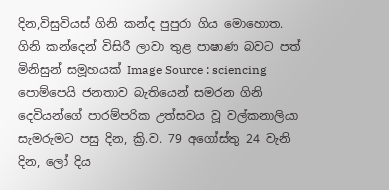දින,විසුවියස් ගිනි කන්ද පුපුරා ගිය මොහොත. ගිනි කන්දෙන් විසිරී ලාවා තුළ පාෂාණ බවට පත් මිනිසුන් සමූහයක් Image Source : sciencing පොම්පෙයි ජනතාව බැතියෙන් සමරන ගිනි දෙවියන්ගේ පාරම්පරික උත්සවය වූ වල්කනාලියා සැමරුමට පසු දින, ක්‍රි.ව. 79 අගෝස්තු 24 වැනි දින, ලෝ දිය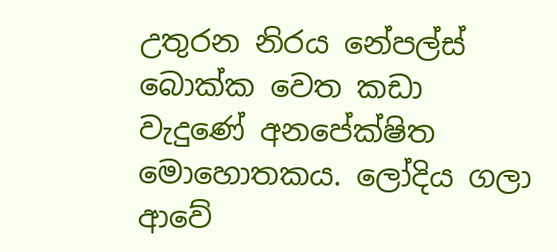උතුරන නිරය නේපල්ස් බොක්ක වෙත කඩා වැදුණේ අනපේක්ෂිත මොහොතකය. ලෝදිය ගලා ආවේ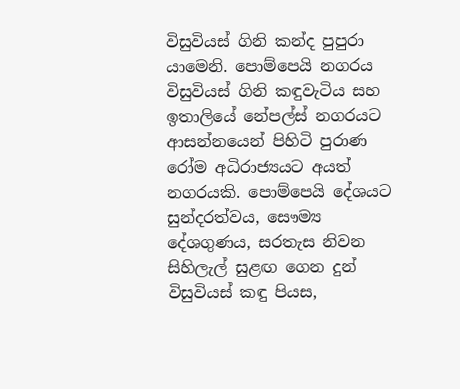විසුවියස් ගිනි කන්ද පුපුරා යාමෙනි. පොම්පෙයි නගරය විසුවියස් ගිනි කඳුවැටිය සහ ඉතාලියේ නේපල්ස් නගරයට ආසන්නයෙන් පිහිටි පුරාණ රෝම අධිරාජ්‍යයට අයත් නගරයකි. පොම්පෙයි දේශයට සුන්දරත්වය, සෞම්‍ය දේශගුණය, සරතැස නිවන සිහිලැල් සුළඟ ගෙන දුන් විසුවියස් කඳු පියස,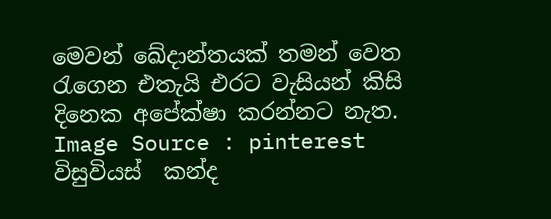මෙවන් ඛේදාන්තයක් තමන් වෙත රැගෙන එතැයි එරට වැසියන් කිසි දිනෙක අපේක්ෂා කරන්නට නැත. Image Source : pinterest  විසුවියස්  කන්ද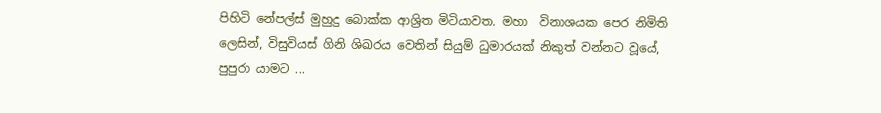පිහිටි නේපල්ස් මුහුදු බොක්ක ආශ්‍රිත මිටියාවත. මහා  විනාශයක පෙර නිමිති ලෙසින්, විසුවියස් ගිනි ශිඛරය වෙතින් සියුම් ධුමාරයක් නිකුත් වන්නට වූයේ, පුපුරා යාමට ...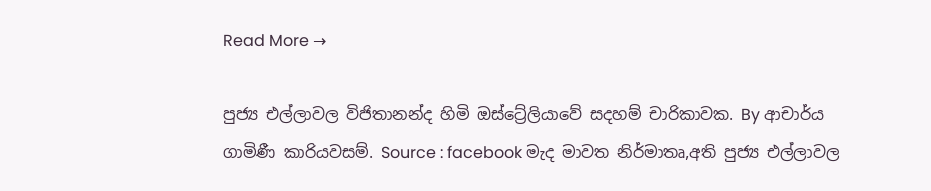Read More →

පුජ්‍ය එල්ලාවල විජිතානන්ද හිමි ඔස්ට්‍රේලියාවේ සදහම් චාරිකාවක. By ආචාර්ය ගාමිණී කාරියවසම්. Source : facebook මැද මාවත නිර්මාතෘ,අති පුජ්‍ය එල්ලාවල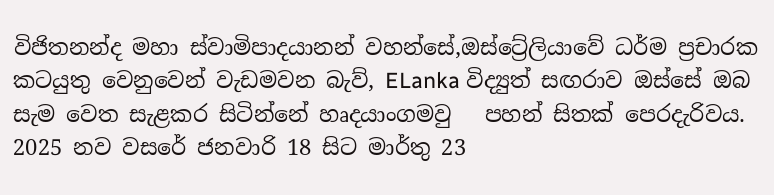විජිතනන්ද මහා ස්වාමිපාදයානන් වහන්සේ,ඔස්ට්‍රේලියාවේ ධර්ම ප්‍රචාරක කටයුතු වෙනුවෙන් වැඩමවන බැව්, ELanka විද්‍යුත් සඟරාව ඔස්සේ ඔබ සැම වෙත සැළකර සිටින්නේ හෘදයාංගමවු   පහන් සිතක් පෙරදැරිවය. 2025 නව වසරේ ජනවාරි 18 සිට මාර්තු 23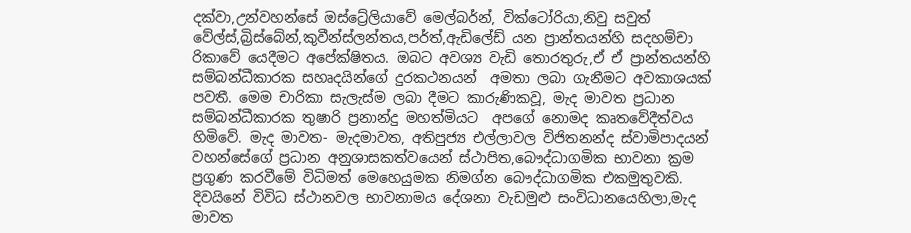දක්වා,උන්වහන්සේ ඔස්ට්‍රේලියාවේ මෙල්බර්න්, වික්ටෝරියා,නිවු සවුත් වේල්ස්,බ්‍රිස්බේන්,කුවීන්ස්ලන්තය,පර්ත්,ඇඩිලේඩ් යන ප්‍රාන්තයන්හි සදහම්චා රිකාවේ යෙදීමට අපේක්ෂිතය. ඔබට අවශ්‍ය වැඩි තොරතුරු,ඒ ඒ ප්‍රාන්තයන්හි සම්බන්ධීකාරක සහෘදයින්ගේ දුරකථනයන්  අමතා ලබා ගැනීමට අවකාශයක් පවතී. මෙම චාරිකා සැලැස්ම ලබා දීමට කාරුණිකවූ, මැද මාවත ප්‍රධාන සම්බන්ධීකාරක තුෂාරි ප්‍රනාන්දු මහත්මියට  අපගේ නොමද කෘතවේදීත්වය හිමිවේ. මැද මාවත- මැදමාවත, අතිපුජ්‍ය එල්ලාවල විජිතනන්ද ස්වාමිපාදයන් වහන්සේගේ ප්‍රධාන අනුශාසකත්වයෙන් ස්ථාපිත,බෞද්ධාගමික භාවනා ක්‍රම ප්‍රගුණ කරවීමේ විධිමත් මෙහෙයුමක නිමග්න බෞද්ධාගමික එකමුතුවකි. දිවයිනේ විවිධ ස්ථානවල භාවනාමය දේශනා වැඩමුළු සංවිධානයෙහිලා,මැද මාවත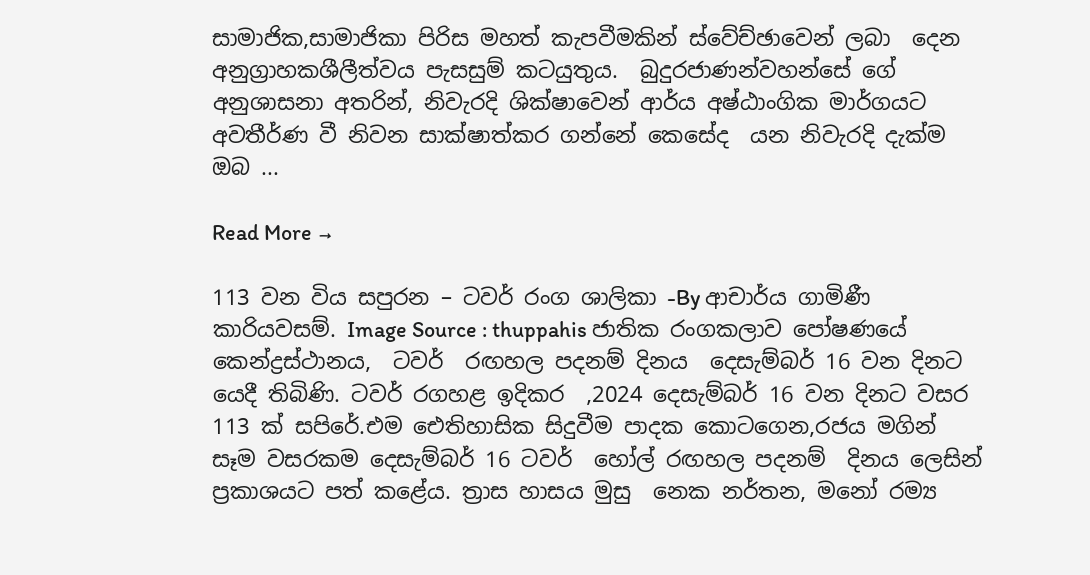සාමාජික,සාමාජිකා පිරිස මහත් කැපවීමකින් ස්වේච්ඡාවෙන් ලබා  දෙන අනුග්‍රාහකශීලීත්වය පැසසුම් කටයුතුය.  බුදුරජාණන්වහන්සේ ගේ අනුශාසනා අතරින්, නිවැරදි ශික්ෂාවෙන් ආර්ය අෂ්ඨාංගික මාර්ගයට අවතීර්ණ වී නිවන සාක්ෂාත්කර ගන්නේ කෙසේද  යන නිවැරදි දැක්ම ඔබ ...

Read More →

113 වන විය සපුරන – ටවර් රංග ශාලිකා -By ආචාර්ය ගාමිණී කාරියවසම්. Image Source : thuppahis ජාතික රංගකලාව පෝෂණයේ කෙන්ද්‍රස්ථානය,  ටවර්  රඟහල පදනම් දිනය  දෙසැම්බර් 16 වන දිනට යෙදී තිබිණි. ටවර් රගහළ ඉදිකර  ,2024 දෙසැම්බර් 16 වන දිනට වසර 113 ක් සපිරේ.එම ඓතිහාසික සිදුවීම පාදක කොටගෙන,රජය මගින්  සෑම වසරකම දෙසැම්බර් 16 ටවර්  හෝල් රඟහල පදනම්  දිනය ලෙසින් ප්‍රකාශයට පත් කළේය. ත්‍රාස හාසය මුසු  නෙක නර්තන, මනෝ රම්‍ය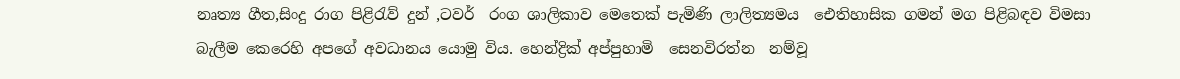නෘත්‍ය ගීත,සිංදු රාග පිළිරැව් දුන් ,ටවර්  රංග ශාලිකාව මෙතෙක් පැමිණි ලාලිත්‍යමය  ඓතිහාසික ගමන් මග පිළිබඳව විමසා බැලීම කෙරෙහි අපගේ අවධානය යොමු විය. හෙන්ද්‍රික් අප්පුහාමි  සෙනවිරත්න  නම්වූ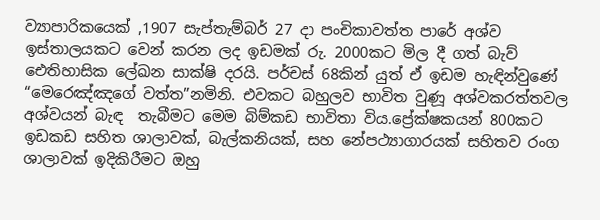ව්‍යාපාරිකයෙක් ,1907 සැප්තැම්බර් 27 දා පංචිකාවත්ත පාරේ අශ්ව ඉස්තාලයකට වෙන් කරන ලද ඉඩමක් රු. 2000කට මිල දී ගත් බැව් ඓතිහාසික ලේඛන සාක්ෂි දරයි. පර්චස් 68කින් යුත් ඒ ඉඩම හැඳින්වුණේ “මෙරෙඤ්ඤගේ වත්ත”නමිනි. එවකට බහුලව භාවිත වුණූ අශ්වකරත්තවල අශ්වයන් බැඳ  තැබීමට මෙම බිම්කඩ භාවිතා විය.ප්‍රේක්ෂකයන් 800කට ඉඩකඩ සහිත ශාලාවක්, බැල්කනියක්, සහ නේපථ්‍යාගාරයක් සහිතව රංග ශාලාවක් ඉදිකිරීමට ඔහු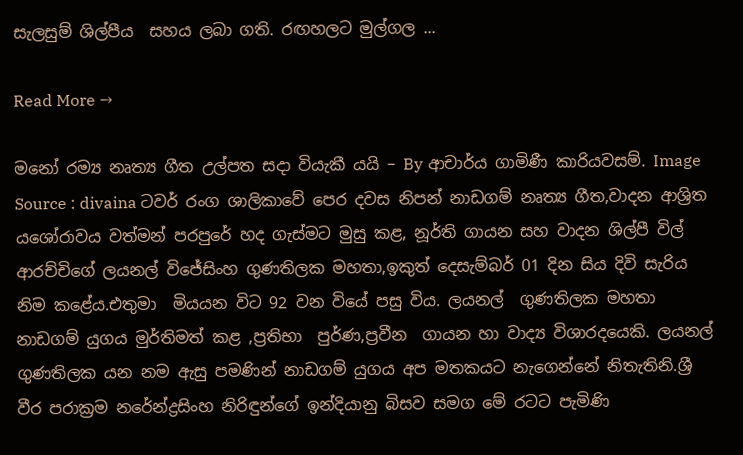සැලසුම් ශිල්පීය  සහය ලබා ගති. රඟහලට මුල්ගල ...

Read More →

මනෝ රම්‍ය නෘත්‍ය ගීත උල්පත සදා වියැකී යයි – By ආචාර්ය ගාමිණී කාරියවසම්. Image Source : divaina ටවර් රංග ශාලිකාවේ පෙර දවස නිපන් නාඩගම් නෘත්‍ය ගීත,වාදන ආශ්‍රිත යශෝරාවය වත්මන් පරපුරේ හද ගැස්මට මුසු කළ, නූර්ති ගායන සහ වාදන ශිල්පී විල් ආරච්චිගේ ලයනල් විජේසිංහ ගුණතිලක මහතා,ඉකුත් දෙසැම්බර් 01 දින සිය දිවි සැරිය නිම කළේය.එතුමා  මියයන විට 92 වන වියේ පසු විය. ලයනල්  ගුණතිලක මහතා නාඩගම් යුගය මුර්තිමත් කළ ,ප්‍රතිභා  පුර්ණ,ප්‍රවීන  ගායන හා වාද්‍ය විශාරදයෙකි. ලයනල්  ගුණතිලක යන නම ඇසු පමණින් නාඩගම් යුගය අප මතකයට නැගෙන්නේ නිතැතිනි.ශ්‍රී වීර පරාක්‍රම නරේන්ද්‍රසිංහ නිරිඳුන්ගේ ඉන්දියානු බිසව සමග මේ රටට පැමිණි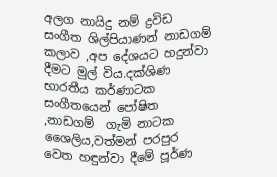අලග නායිදු නම් ද්‍රවිඩ  සංගීත ශිල්පියාණන් නාඩගම් කලාව ,අප දේශයට හදුන්වා දීමට මුල් විය.දක්ශිණ භාරතීය කර්ණාටක සංගීතයෙන් පෝෂිත ,නාඩගම්  ගැමි නාටක ශෛලිය,වත්මන් පරපුර වෙත හඳුන්වා දීමේ පූර්ණ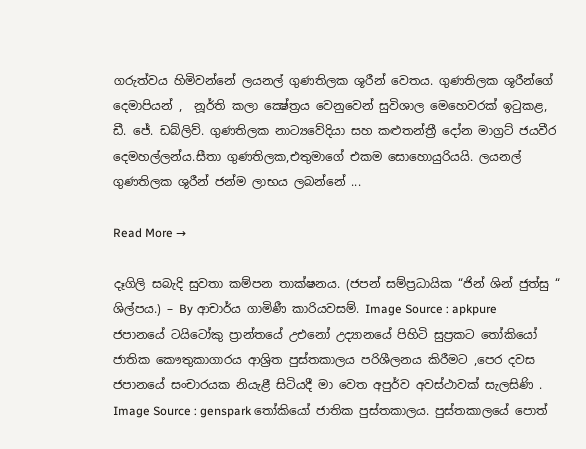ගරුත්වය හිමිවන්නේ ලයනල් ගුණතිලක ශූරීන් වෙතය. ගුණතිලක ශූරීන්ගේ දෙමාපියන් ,  නූර්ති කලා ක්‍ෂේත්‍රය වෙනුවෙන් සුවිශාල මෙහෙවරක් ඉටුකළ, ඩී. ජේ. ඩබ්ලිව්. ගුණතිලක නාට්‍යවේදියා සහ කළුතන්ත්‍රී දෝන මාග්‍රට් ජයවීර දෙමහල්ලන්ය.සීතා ගුණතිලක,එතුමාගේ එකම සොහොයුරියයි. ලයනල් ගුණතිලක ශුරීන් ජන්ම ලාභය ලබන්නේ ...

Read More →

දෑගිලි සබැදි සුවතා කම්පන තාක්ෂනය. (ජපන් සම්ප්‍රධායික “ජින් ශින් ජුත්සු “ ශිල්පය.) – By ආචාර්ය ගාමිණී කාරියවසම්. Image Source : apkpure ජපානයේ ටයිටෝකු ප්‍රාන්තයේ උඑනෝ උද්‍යානයේ පිහිටි සුප්‍රකට තෝකියෝ ජාතික කෞතුකාගාරය ආශ්‍රිත පුස්තකාලය පරිශීලනය කිරීමට ,පෙර දවස ජපානයේ සංචාරයක නියැළී සිටියදී මා වෙත අපුර්ව අවස්ථාවක් සැලසිණි . Image Source : genspark තෝකියෝ ජාතික පුස්තකාලය. පුස්තකාලයේ පොත්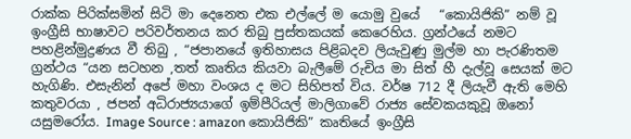රාක්ක පිරික්සමින් සිටි මා දෙනෙත එක එල්ලේ ම යොමු වුයේ   “කොයිජිකි” නම් වූ ඉංග්‍රීසි භාෂාවට පරිවර්තනය කර තිබු පුස්තකයක් කෙරෙහිය. ග්‍රන්ථයේ නමට පහළින්මුද්‍රණය වී තිබු , “ජපානයේ ඉතිහාසය පිළිබදව ලියැවුණු මුල්ම හා පැරණිතම ග්‍රන්ථය “යන සටහන ,තත් කෘතිය කියවා බැලීමේ රුචිය මා සිත් හී දැල්වූ සෙයක් මට හැගිණි. එසැනින් අපේ මහා වංශය ද මට සිහිපත් විය. වර්ෂ 712 දී ලියැවී ඇති මෙහි කතුවරයා , ජපන් අධිරාජ්‍යයාගේ ඉම්පීරියල් මාලිගාවේ රාජ්‍ය සේවකයකුවූ ඔනෝ යසුමරෝය. Image Source : amazon කොයිජිකි” කෘතියේ ඉංග්‍රීසි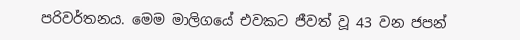පරිවර්තනය. මෙම මාලිගයේ එවකට ජීවත් වූ 43 වන ජපන්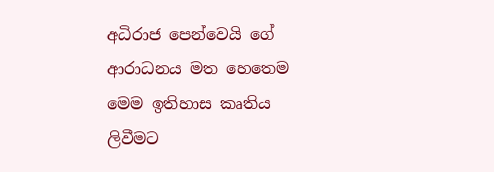අධිරාජ පෙන්වෙයි ගේ ආරාධනය මත හෙතෙම මෙම ඉතිහාස කෘතිය ලිවීමට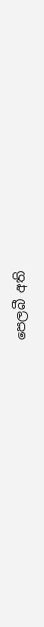පෙලබී අති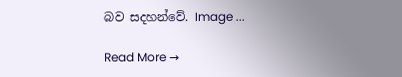බව සදහන්වේ. Image ...

Read More →